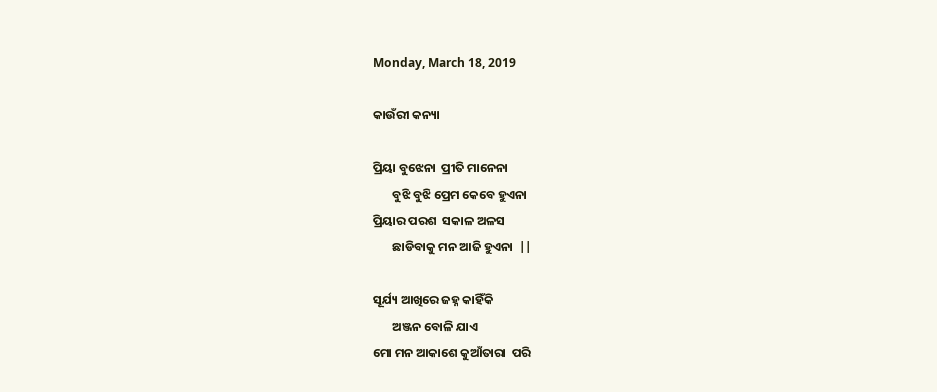Monday, March 18, 2019

କାଉଁରୀ କନ୍ୟା

ପ୍ରିୟା ବୁଝେନା  ପ୍ରୀତି ମାନେନା
       ବୁଝି ବୁଝି ପ୍ରେମ କେବେ ହୁଏନା
ପ୍ରିୟାର ପରଶ  ସକାଳ ଅଳସ
       ଛାଡିବାକୁ ମନ ଆଜି ହୁଏନା  ||

ସୂର୍ଯ୍ୟ ଆଖିରେ ଜହ୍ନ କାହିଁକି
       ଅଞ୍ଜନ ବୋଳି ଯାଏ
ମୋ ମନ ଆକାଶେ କୁଆଁତାରା  ପରି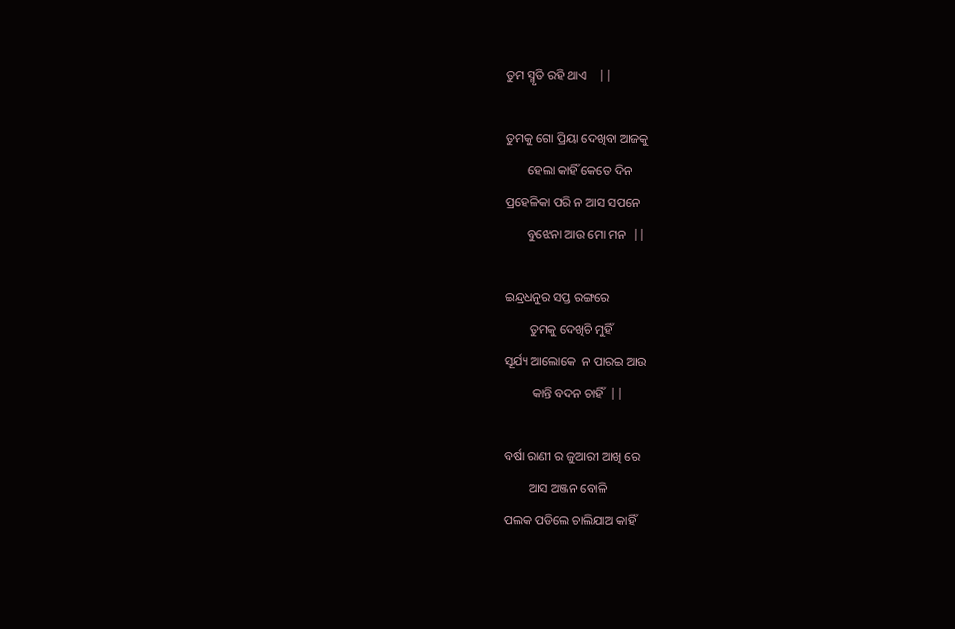ତୁମ ସ୍ମୃତି ରହି ଥାଏ    ||

ତୁମକୁ ଗୋ ପ୍ରିୟା ଦେଖିବା ଆଜକୁ
       ହେଲା କାହିଁ କେତେ ଦିନ
ପ୍ରହେଳିକା ପରି ନ ଆସ ସପନେ
       ବୁଝେନା ଆଉ ମୋ ମନ  ||

ଇନ୍ଦ୍ରଧନୁର ସପ୍ତ ରଙ୍ଗରେ
        ତୁମକୁ ଦେଖିଚି ମୁହିଁ
ସୂର୍ଯ୍ୟ ଆଲୋକେ  ନ ପାରଇ ଆଉ
         କାନ୍ତି ବଦନ ଚାହିଁ  ||

ବର୍ଷା ରାଣୀ ର ଜୁଆରୀ ଆଖି ରେ
        ଆସ ଅଞ୍ଜନ ବୋଳି
ପଲକ ପଡିଲେ ଚାଲିଯାଅ କାହିଁ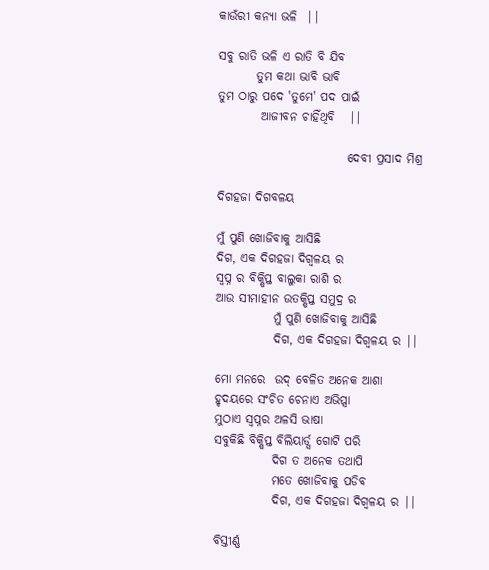କାଉଁରୀ କନ୍ୟା ଭଳି  ||

ସବୁ ରାତି ଭଳି ଏ ରାତି ବି ଯିବ
        ତୁମ କଥା ଭାବି ଭାବି
ତୁମ ଠାରୁ ପଦେ 'ତୁମେ' ପଦ ପାଇଁ
         ଆଜୀବନ ଚାହିଁଥିବି   ||

                           ଦେବୀ ପ୍ରସାଦ ମିଶ୍ର

ଦିଗହଜା ଦିଗବଳୟ

ମୁଁ ପୁଣି ଖୋଜିବାକୁ ଆସିଛି
ଦିଗ, ଏକ ଦିଗହଜା ଦିଗ୍ବଳୟ ର
ସ୍ବପ୍ନ ର ବିକ୍ଷିପ୍ତ ବାଲୁକା ରାଶି ର
ଆଉ ସୀମାହୀନ ଉତକ୍ଷିପ୍ତ ସମୁଦ୍ର ର
            ମୁଁ ପୁଣି ଖୋଜିବାକୁ ଆସିଛି
            ଦିଗ, ଏକ ଦିଗହଜା ଦିଗ୍ବଳୟ ର ||

ମୋ ମନରେ  ଉଦ୍ ବେଳିତ ଅନେକ ଆଶା
ହୃଦୟରେ ସଂଚିତ ଚେନାଏ ଅଭିପ୍ସା
ମୁଠାଏ ସ୍ୱପ୍ନର ଅଳସି ଭାଷା
ସବୁକିଛି ବିକ୍ଷିପ୍ତ ବିଲିୟାର୍ଡ୍ସ ଗୋଟି ପରି
            ଦିଗ ତ ଅନେକ ତଥାପି
            ମତେ ଖୋଜିବାକୁ ପଡିବ
            ଦିଗ, ଏକ ଦିଗହଜା ଦିଗ୍ବଳୟ ର ||

ବିସ୍ତୀର୍ଣ୍ଣ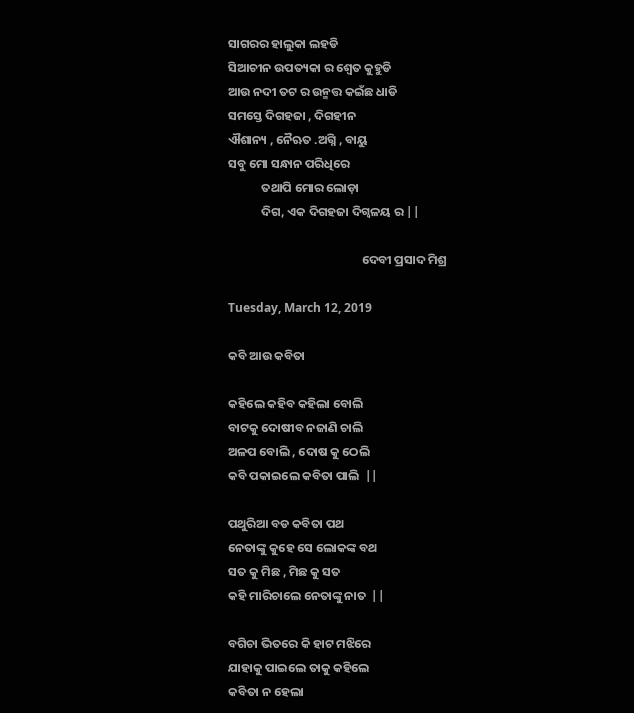ସାଗରର ହାଲୁକା ଲହଡି
ସିଆଚୀନ ଉପତ୍ୟକା ର ଶ୍ବେତ କୁହୁଡି
ଆଉ ନଦୀ ତଟ ର ଉନ୍ମତ୍ତ କଇଁଛ ଧାଡି
ସମସ୍ତେ ଦିଗହଜା , ଦିଗହୀନ
ଐଶାନ୍ୟ , ନୈଋତ .ଅଗ୍ନି , ବାୟୁ
ସବୁ ମୋ ସନ୍ଧାନ ପରିଧିରେ
            ତଥାପି ମୋର ଲୋଡ଼ା
            ଦିଗ, ଏକ ଦିଗହଜା ଦିଗ୍ବଳୟ ର ||

                                                ଦେବୀ ପ୍ରସାଦ ମିଶ୍ର

Tuesday, March 12, 2019

କବି ଆଉ କବିତା

କହିଲେ କହିବ କହିଲା ବୋଲି
ବାଟକୁ ଦୋଷୀବ ନଜାଣି ଚାଲି
ଅଳପ ବୋଲି , ଦୋଷ କୁ ଠେଲି
କବି ପକାଇଲେ କବିତା ପାଲି  ||

ପଥୁରିଆ ବଡ କବିତା ପଥ
ନେତାଙ୍କୁ କୁହେ ସେ ଲୋକଙ୍କ ବଥ
ସତ କୁ ମିଛ , ମିଛ କୁ ସତ
କହି ମାରିଚାଲେ ନେତାଙ୍କୁ ନାତ  ||

ବଗିଚା ଭିତରେ କି ହାଟ ମଝିରେ
ଯାହାକୁ ପାଇଲେ ତାକୁ କହିଲେ
କବିତା ନ ହେଲା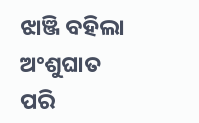ଝାଞ୍ଜି ବହିଲା
ଅଂଶୁଘାତ ପରି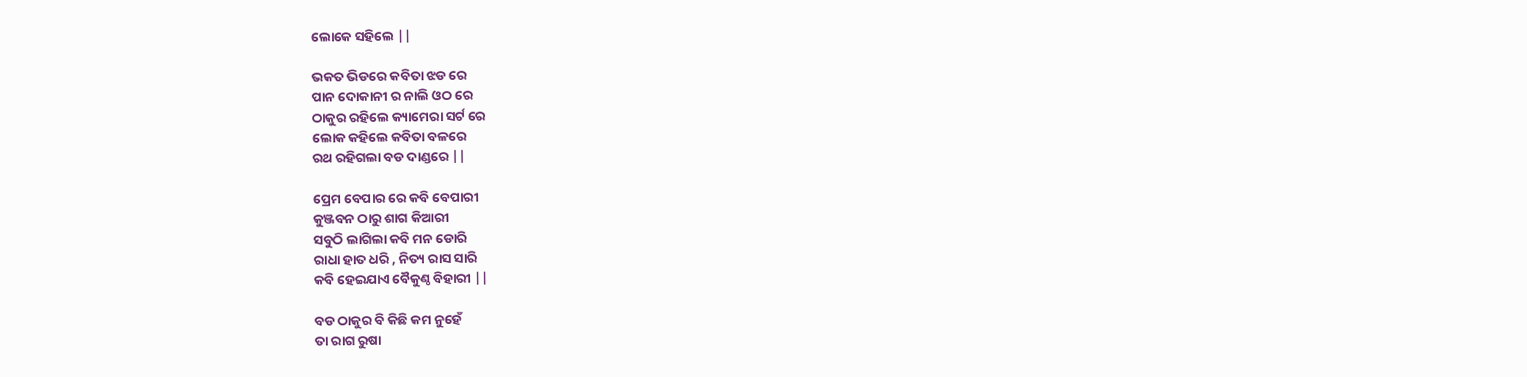ଲୋକେ ସହିଲେ ||

ଭକତ ଭିଡରେ କବିତା ଝଡ ରେ
ପାନ ଦୋକାନୀ ର ନାଲି ଓଠ ରେ
ଠାକୁର ରହିଲେ କ୍ୟାମେରା ସର୍ଟ ରେ
ଲୋକ କହିଲେ କବିତା ବଳରେ
ରଥ ରହିଗଲା ବଡ ଦାଣ୍ଡରେ ||

ପ୍ରେମ ବେପାର ରେ କବି ବେପାରୀ
କୁଞ୍ଜବନ ଠାରୁ ଶାଗ କିଆରୀ
ସବୁଠି ଲାଗିଲା କବି ମନ ଡୋରି
ରାଧା ହାତ ଧରି , ନିତ୍ୟ ରାସ ସାରି
କବି ହେଇଯାଏ ବୈକୁଣ୍ଠ ବିହାରୀ ||

ବଡ ଠାକୁର ବି କିଛି କମ ନୁହେଁ
ତା ରାଗ ରୁଷା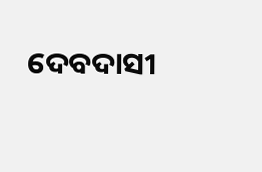ଦେବଦାସୀ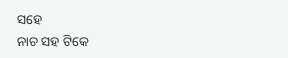ସହେ
ନାଚ ସହ ଟିକେ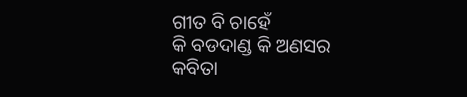ଗୀତ ବି ଚାହେଁ
କି ବଡଦାଣ୍ଡ କି ଅଣସର
କବିତା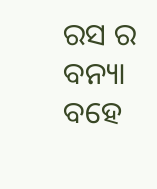ରସ ର ବନ୍ୟା ବହେ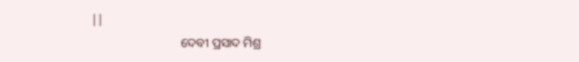||
                             ଦେବୀ ପ୍ରସାଦ ମିଶ୍ର